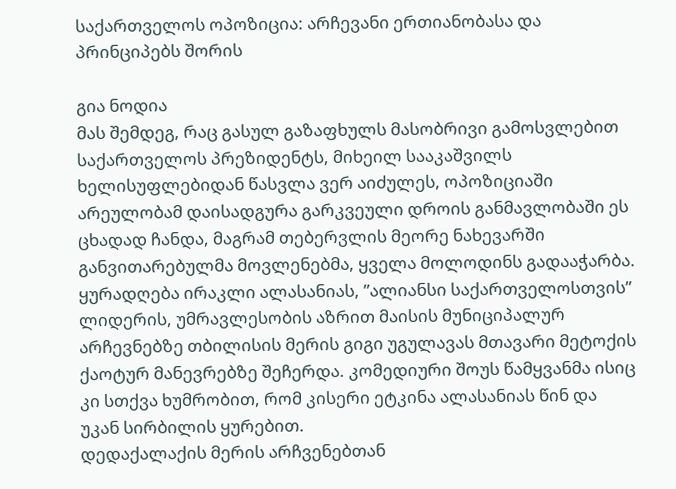საქართველოს ოპოზიცია: არჩევანი ერთიანობასა და პრინციპებს შორის

გია ნოდია
მას შემდეგ, რაც გასულ გაზაფხულს მასობრივი გამოსვლებით საქართველოს პრეზიდენტს, მიხეილ სააკაშვილს ხელისუფლებიდან წასვლა ვერ აიძულეს, ოპოზიციაში არეულობამ დაისადგურა გარკვეული დროის განმავლობაში ეს ცხადად ჩანდა, მაგრამ თებერვლის მეორე ნახევარში განვითარებულმა მოვლენებმა, ყველა მოლოდინს გადააჭარბა. ყურადღება ირაკლი ალასანიას, ”ალიანსი საქართველოსთვის” ლიდერის, უმრავლესობის აზრით მაისის მუნიციპალურ არჩევნებზე თბილისის მერის გიგი უგულავას მთავარი მეტოქის ქაოტურ მანევრებზე შეჩერდა. კომედიური შოუს წამყვანმა ისიც კი სთქვა ხუმრობით, რომ კისერი ეტკინა ალასანიას წინ და უკან სირბილის ყურებით.
დედაქალაქის მერის არჩვენებთან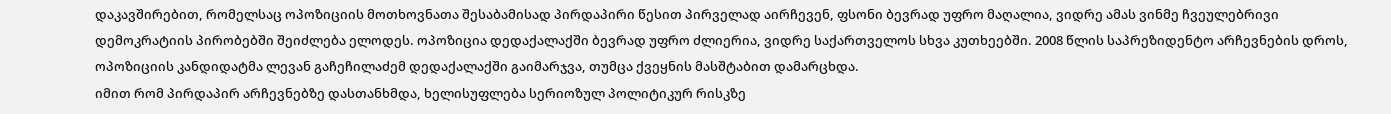დაკავშირებით, რომელსაც ოპოზიციის მოთხოვნათა შესაბამისად პირდაპირი წესით პირველად აირჩევენ, ფსონი ბევრად უფრო მაღალია, ვიდრე ამას ვინმე ჩვეულებრივი დემოკრატიის პირობებში შეიძლება ელოდეს. ოპოზიცია დედაქალაქში ბევრად უფრო ძლიერია, ვიდრე საქართველოს სხვა კუთხეებში. 2008 წლის საპრეზიდენტო არჩევნების დროს, ოპოზიციის კანდიდატმა ლევან გაჩეჩილაძემ დედაქალაქში გაიმარჯვა, თუმცა ქვეყნის მასშტაბით დამარცხდა.
იმით რომ პირდაპირ არჩევნებზე დასთანხმდა, ხელისუფლება სერიოზულ პოლიტიკურ რისკზე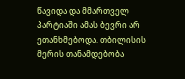წავიდა და მმართველ პარტიაში ამას ბევრი არ ეთანხმებოდა. თბილისის მერის თანამდებობა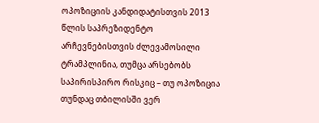ოპოზიციის კანდიდატისთვის 2013 წლის საპრეზიდენტო არჩევნებისთვის ძლევამოსილი ტრამპლინია, თუმცა არსებობს საპირისპირო რისკიც – თუ ოპოზიცია თუნდაც თბილისში ვერ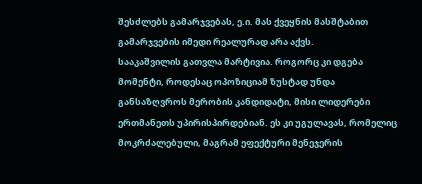შესძლებს გამარჯვებას, ე.ი. მას ქვეყნის მასშტაბით გამარჯვების იმედი რეალურად არა აქვს.
სააკაშვილის გათვლა მარტივია. როგორც კი დგება მომენტი, როდესაც ოპოზიციამ ზუსტად უნდა განსაზღვროს მერობის კანდიდატი, მისი ლიდერები ერთმანეთს უპირისპირდებიან. ეს კი უგულავას, რომელიც მოკრძალებული, მაგრამ ეფექტური მენეჯერის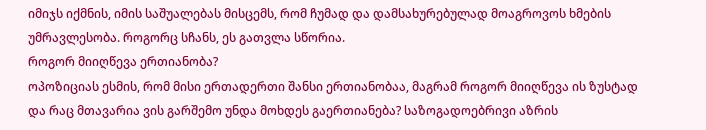იმიჯს იქმნის, იმის საშუალებას მისცემს, რომ ჩუმად და დამსახურებულად მოაგროვოს ხმების უმრავლესობა. როგორც სჩანს, ეს გათვლა სწორია.
როგორ მიიღწევა ერთიანობა?
ოპოზიციას ესმის, რომ მისი ერთადერთი შანსი ერთიანობაა, მაგრამ როგორ მიიღწევა ის ზუსტად და რაც მთავარია ვის გარშემო უნდა მოხდეს გაერთიანება? საზოგადოებრივი აზრის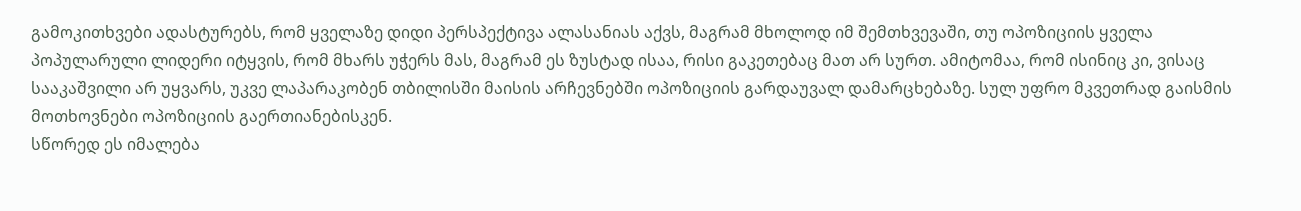გამოკითხვები ადასტურებს, რომ ყველაზე დიდი პერსპექტივა ალასანიას აქვს, მაგრამ მხოლოდ იმ შემთხვევაში, თუ ოპოზიციის ყველა პოპულარული ლიდერი იტყვის, რომ მხარს უჭერს მას, მაგრამ ეს ზუსტად ისაა, რისი გაკეთებაც მათ არ სურთ. ამიტომაა, რომ ისინიც კი, ვისაც სააკაშვილი არ უყვარს, უკვე ლაპარაკობენ თბილისში მაისის არჩევნებში ოპოზიციის გარდაუვალ დამარცხებაზე. სულ უფრო მკვეთრად გაისმის მოთხოვნები ოპოზიციის გაერთიანებისკენ.
სწორედ ეს იმალება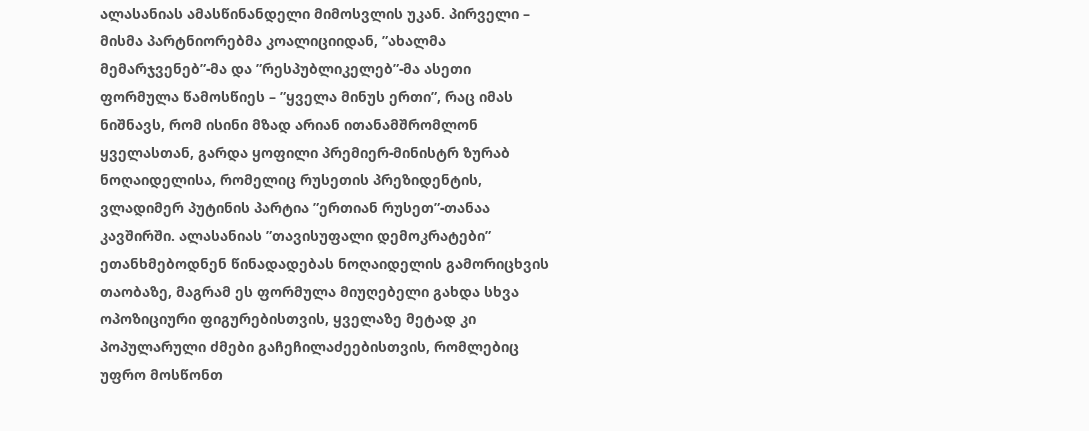ალასანიას ამასწინანდელი მიმოსვლის უკან. პირველი – მისმა პარტნიორებმა კოალიციიდან, ”ახალმა მემარჯვენებ”-მა და ”რესპუბლიკელებ”-მა ასეთი ფორმულა წამოსწიეს – ”ყველა მინუს ერთი”, რაც იმას ნიშნავს, რომ ისინი მზად არიან ითანამშრომლონ ყველასთან, გარდა ყოფილი პრემიერ-მინისტრ ზურაბ ნოღაიდელისა, რომელიც რუსეთის პრეზიდენტის, ვლადიმერ პუტინის პარტია ”ერთიან რუსეთ”-თანაა კავშირში. ალასანიას ”თავისუფალი დემოკრატები” ეთანხმებოდნენ წინადადებას ნოღაიდელის გამორიცხვის თაობაზე, მაგრამ ეს ფორმულა მიუღებელი გახდა სხვა ოპოზიციური ფიგურებისთვის, ყველაზე მეტად კი პოპულარული ძმები გაჩეჩილაძეებისთვის, რომლებიც უფრო მოსწონთ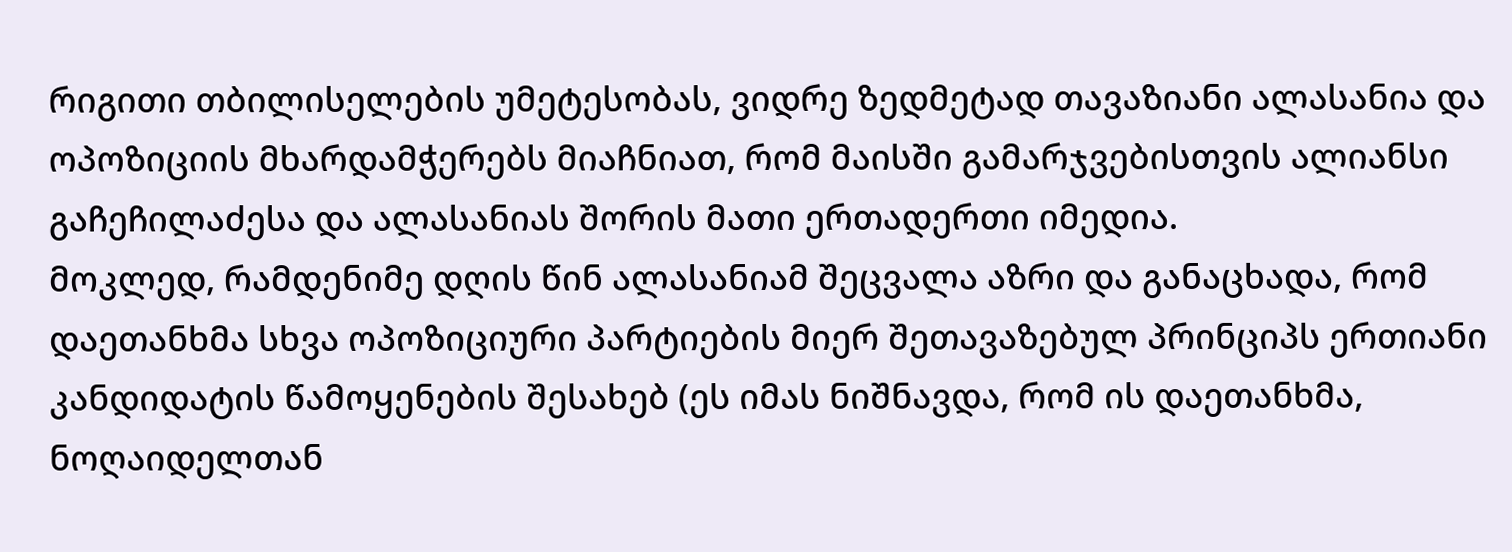რიგითი თბილისელების უმეტესობას, ვიდრე ზედმეტად თავაზიანი ალასანია და ოპოზიციის მხარდამჭერებს მიაჩნიათ, რომ მაისში გამარჯვებისთვის ალიანსი გაჩეჩილაძესა და ალასანიას შორის მათი ერთადერთი იმედია.
მოკლედ, რამდენიმე დღის წინ ალასანიამ შეცვალა აზრი და განაცხადა, რომ დაეთანხმა სხვა ოპოზიციური პარტიების მიერ შეთავაზებულ პრინციპს ერთიანი კანდიდატის წამოყენების შესახებ (ეს იმას ნიშნავდა, რომ ის დაეთანხმა, ნოღაიდელთან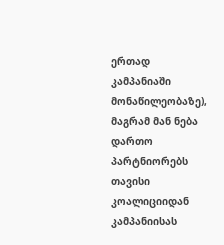ერთად კამპანიაში მონაწილეობაზე), მაგრამ მან ნება დართო პარტნიორებს თავისი კოალიციიდან კამპანიისას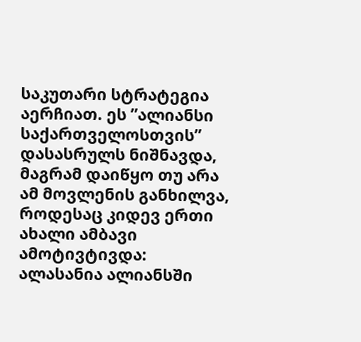საკუთარი სტრატეგია აერჩიათ. ეს ”ალიანსი საქართველოსთვის” დასასრულს ნიშნავდა, მაგრამ დაიწყო თუ არა ამ მოვლენის განხილვა, როდესაც კიდევ ერთი ახალი ამბავი ამოტივტივდა: ალასანია ალიანსში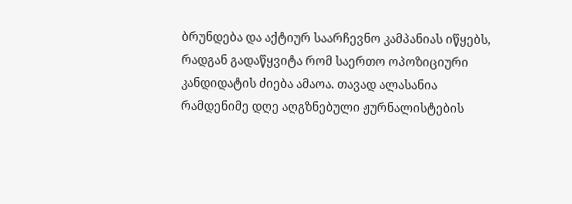ბრუნდება და აქტიურ საარჩევნო კამპანიას იწყებს, რადგან გადაწყვიტა რომ საერთო ოპოზიციური კანდიდატის ძიება ამაოა. თავად ალასანია რამდენიმე დღე აღგზნებული ჟურნალისტების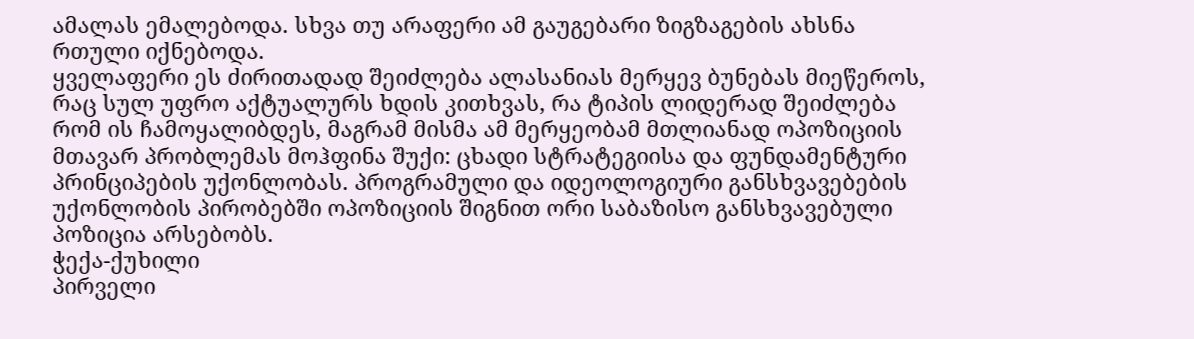ამალას ემალებოდა. სხვა თუ არაფერი ამ გაუგებარი ზიგზაგების ახსნა რთული იქნებოდა.
ყველაფერი ეს ძირითადად შეიძლება ალასანიას მერყევ ბუნებას მიეწეროს, რაც სულ უფრო აქტუალურს ხდის კითხვას, რა ტიპის ლიდერად შეიძლება რომ ის ჩამოყალიბდეს, მაგრამ მისმა ამ მერყეობამ მთლიანად ოპოზიციის მთავარ პრობლემას მოჰფინა შუქი: ცხადი სტრატეგიისა და ფუნდამენტური პრინციპების უქონლობას. პროგრამული და იდეოლოგიური განსხვავებების უქონლობის პირობებში ოპოზიციის შიგნით ორი საბაზისო განსხვავებული პოზიცია არსებობს.
ჭექა-ქუხილი
პირველი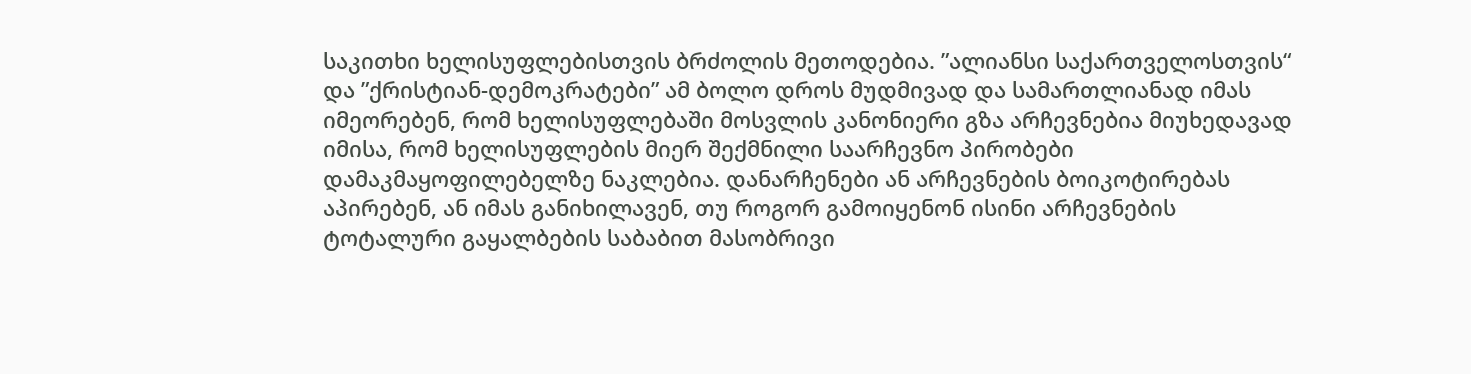საკითხი ხელისუფლებისთვის ბრძოლის მეთოდებია. ”ალიანსი საქართველოსთვის“ და ”ქრისტიან-დემოკრატები” ამ ბოლო დროს მუდმივად და სამართლიანად იმას იმეორებენ, რომ ხელისუფლებაში მოსვლის კანონიერი გზა არჩევნებია მიუხედავად იმისა, რომ ხელისუფლების მიერ შექმნილი საარჩევნო პირობები დამაკმაყოფილებელზე ნაკლებია. დანარჩენები ან არჩევნების ბოიკოტირებას აპირებენ, ან იმას განიხილავენ, თუ როგორ გამოიყენონ ისინი არჩევნების ტოტალური გაყალბების საბაბით მასობრივი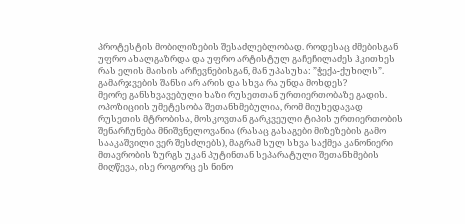პროტესტის მობილიზების შესაძლებლობად. როდესაც ძმებისგან უფრო ახალგაზრდა და უფრო არტისტულ გაჩეჩილაძეს ჰკითხეს რას ელის მაისის არჩევნებისგან, მან უპასუხა: ”ჭექა-ქუხილს”. გამარჯვების შანსი არ არის და სხვა რა უნდა მოხდეს?
მეორე განსხვავებული ხაზი რუსეთთან ურთიერთობაზე გადის. ოპოზიციის უმეტესობა შეთანხმებულია, რომ მიუხედავად რუსეთის მტრობისა, მოსკოვთან გარკვეული ტიპის ურთიერთობის შენარჩუნება მნიშვნელოვანია (რასაც გასაგები მიზეზების გამო სააკაშვილი ვერ შესძლებს), მაგრამ სულ სხვა საქმეა კანონიერი მთავრობის ზურგს უკან პუტინთან სეპარატული შეთანხმების მიღწევა, ისე როგორც ეს ნინო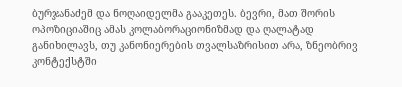ბურჯანაძემ და ნოღაიდელმა გააკეთეს. ბევრი, მათ შორის ოპოზიციაშიც ამას კოლაბორაციონიზმად და ღალატად განიხილავს, თუ კანონიერების თვალსაზრისით არა, ზნეობრივ კონტექსტში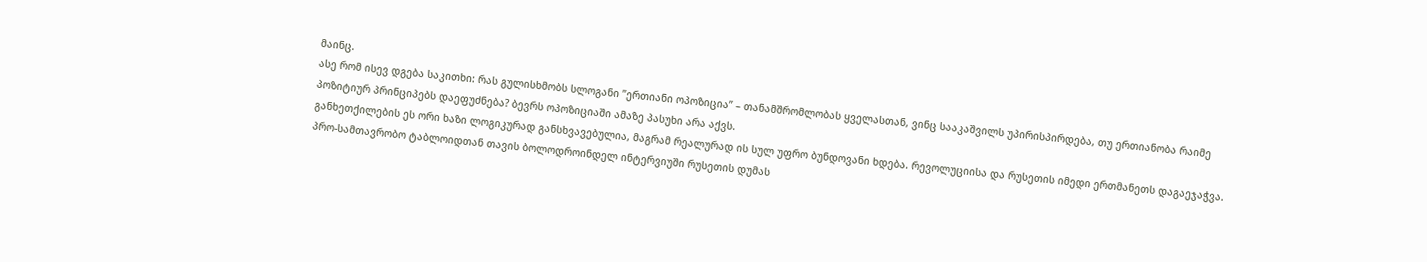მაინც.
ასე რომ ისევ დგება საკითხი: რას გულისხმობს სლოგანი ”ერთიანი ოპოზიცია” – თანამშრომლობას ყველასთან, ვინც სააკაშვილს უპირისპირდება, თუ ერთიანობა რაიმე პოზიტიურ პრინციპებს დაეფუძნება? ბევრს ოპოზიციაში ამაზე პასუხი არა აქვს.
განხეთქილების ეს ორი ხაზი ლოგიკურად განსხვავებულია, მაგრამ რეალურად ის სულ უფრო ბუნდოვანი ხდება. რევოლუციისა და რუსეთის იმედი ერთმანეთს დაგაეჯაჭვა. პრო-სამთავრობო ტაბლოიდთან თავის ბოლოდროინდელ ინტერვიუში რუსეთის დუმას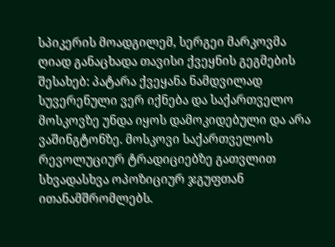სპიკერის მოადგილემ, სერგეი მარკოვმა ღიად განაცხადა თავისი ქვეყნის გეგმების შესახებ: პატარა ქვეყანა ნამდვილად სუვერენული ვერ იქნება და საქართველო მოსკოვზე უნდა იყოს დამოკიდებული და არა ვაშინგტონზე. მოსკოვი საქართველოს რევოლუციურ ტრადიციებზე გათვლით სხვადასხვა ოპოზიციურ ჯგუფთან ითანამშრომლებს.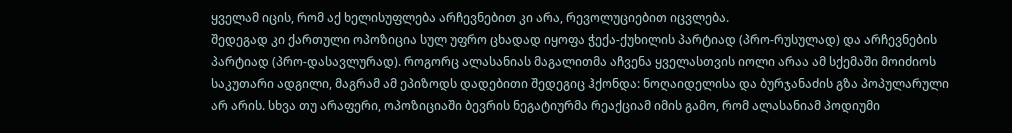ყველამ იცის, რომ აქ ხელისუფლება არჩევნებით კი არა, რევოლუციებით იცვლება.
შედეგად კი ქართული ოპოზიცია სულ უფრო ცხადად იყოფა ჭექა-ქუხილის პარტიად (პრო-რუსულად) და არჩევნების პარტიად (პრო-დასავლურად). როგორც ალასანიას მაგალითმა აჩვენა ყველასთვის იოლი არაა ამ სქემაში მოიძიოს საკუთარი ადგილი, მაგრამ ამ ეპიზოდს დადებითი შედეგიც ჰქონდა: ნოღაიდელისა და ბურჯანაძის გზა პოპულარული არ არის. სხვა თუ არაფერი, ოპოზიციაში ბევრის ნეგატიურმა რეაქციამ იმის გამო, რომ ალასანიამ პოდიუმი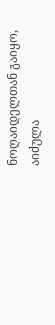ნოღაიდელთან გაიყო, აიძულა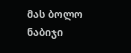მას ბოლო ნაბიჯი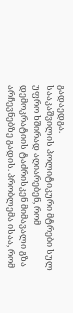გადაედგა.
სააკაშვილის პოლიტიკური მტრები სულ უფრო ხშირად აღიარებენ, რომ დემოკრატიის ტაძრისკენ მიმავალი გზა არჩევნებზე გადის. პრობლემა ისაა, რომ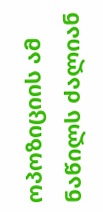ოპოზიციის ამ ნაწილს ძალიან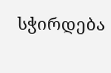სჭირდება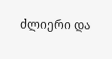ძლიერი და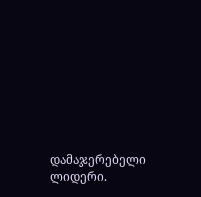დამაჯერებელი ლიდერი.